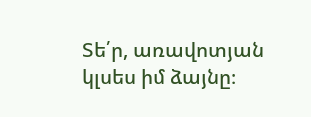Տե՛ր, առավոտյան կլսես իմ ձայնը։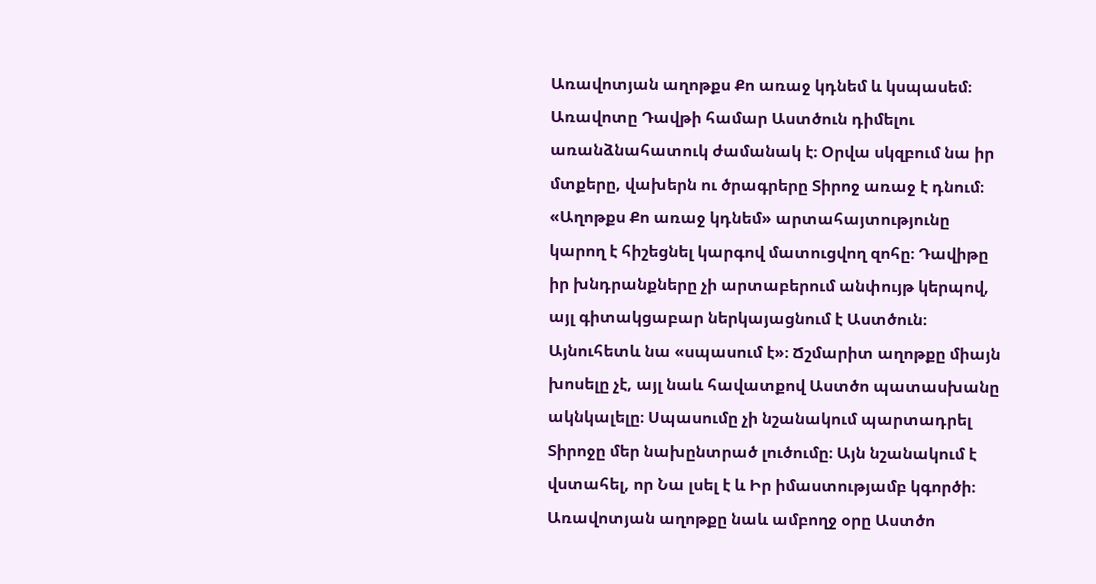Առավոտյան աղոթքս Քո առաջ կդնեմ և կսպասեմ։
Առավոտը Դավթի համար Աստծուն դիմելու առանձնահատուկ ժամանակ է։ Օրվա սկզբում նա իր մտքերը, վախերն ու ծրագրերը Տիրոջ առաջ է դնում։ «Աղոթքս Քո առաջ կդնեմ» արտահայտությունը կարող է հիշեցնել կարգով մատուցվող զոհը։ Դավիթը իր խնդրանքները չի արտաբերում անփույթ կերպով, այլ գիտակցաբար ներկայացնում է Աստծուն։ Այնուհետև նա «սպասում է»։ Ճշմարիտ աղոթքը միայն խոսելը չէ, այլ նաև հավատքով Աստծո պատասխանը ակնկալելը։ Սպասումը չի նշանակում պարտադրել Տիրոջը մեր նախընտրած լուծումը։ Այն նշանակում է վստահել, որ Նա լսել է և Իր իմաստությամբ կգործի։ Առավոտյան աղոթքը նաև ամբողջ օրը Աստծո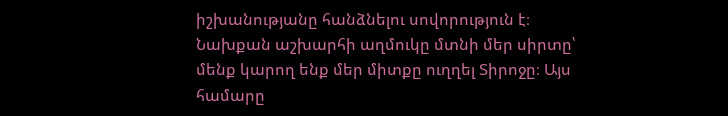իշխանությանը հանձնելու սովորություն է։ Նախքան աշխարհի աղմուկը մտնի մեր սիրտը՝ մենք կարող ենք մեր միտքը ուղղել Տիրոջը։ Այս համարը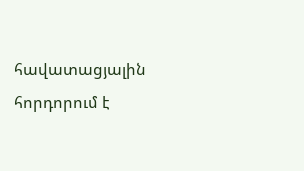հավատացյալին հորդորում է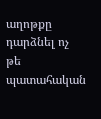աղոթքը դարձնել ոչ թե պատահական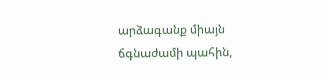արձագանք միայն ճգնաժամի պահին,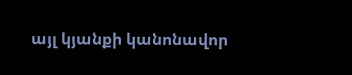այլ կյանքի կանոնավոր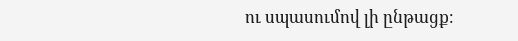ու սպասումով լի ընթացք։